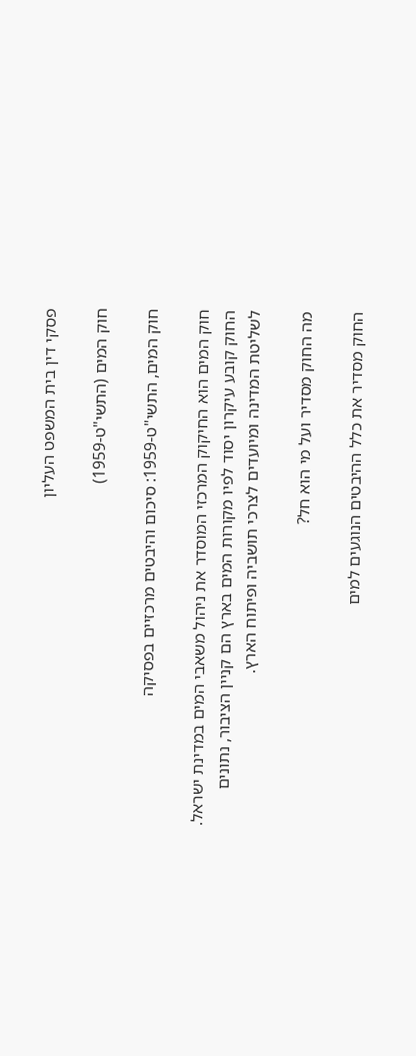פסקי דין בית המשפט העליון

חוק המים (התשי"ט-1959)

חוק המים, התשי"ט-1959: סיכום והיבטים מרכזיים בפסיקה

חוק המים הוא החיקוק המרכזי המוסדר את ניהול משאבי המים במדינת ישראל. החוק קובע עיקרון יסוד לפיו מקורות המים בארץ הם קניין הציבור, נתונים לשליטת המדינה ומיועדים לצרכי תושביה ופיתוח הארץ.

מה החוק מסדיר ועל מי הוא חל?

החוק מסדיר את כלל ההיבטים הנוגעים למים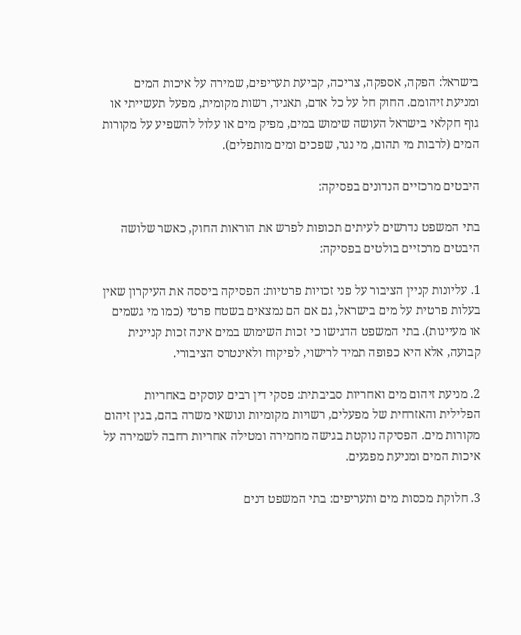בישראל: הפקה, אספקה, צריכה, קביעת תעריפים, שמירה על איכות המים ומניעת זיהומם. החוק חל על כל אדם, תאגיד, רשות מקומית, מפעל תעשייתי או גוף חקלאי בישראל העושה שימוש במים, מפיק מים או עלול להשפיע על מקורות המים (לרבות מי תהום, מי נגר, שפכים ומים מותפלים).

היבטים מרכזיים הנדונים בפסיקה:

בתי המשפט נדרשים לעיתים תכופות לפרש את הוראות החוק, כאשר שלושה היבטים מרכזיים בולטים בפסיקה:

1. עליונות קניין הציבור על פני זכויות פרטיות: הפסיקה ביססה את העיקרון שאין בעלות פרטית על מים בישראל, גם אם הם נמצאים בשטח פרטי (כמו מי גשמים או מעיינות). בתי המשפט הדגישו כי זכות השימוש במים אינה זכות קניינית קבועה, אלא היא כפופה תמיד לרישוי, לפיקוח ולאינטרס הציבורי.

2. מניעת זיהום מים ואחריות סביבתית: פסקי דין רבים עוסקים באחריות הפלילית והאזרחית של מפעלים, רשויות מקומיות ונושאי משרה בהם, בגין זיהום מקורות מים. הפסיקה נוקטת בגישה מחמירה ומטילה אחריות רחבה לשמירה על איכות המים ומניעת מפגעים.

3. חלוקת מכסות מים ותעריפים: בתי המשפט דנים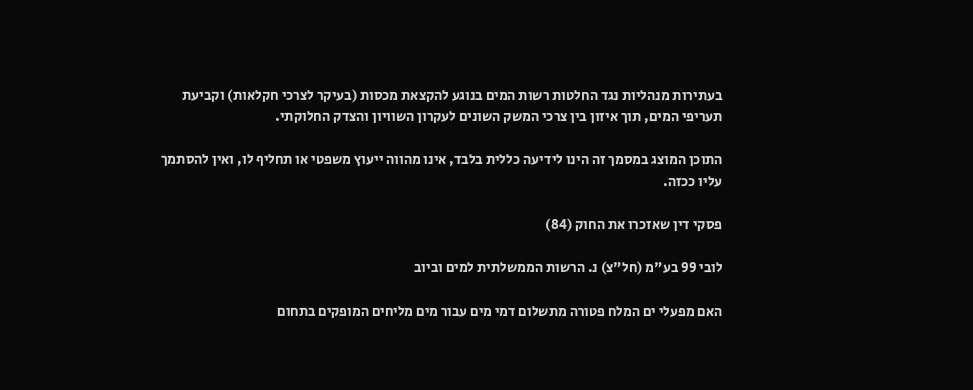בעתירות מנהליות נגד החלטות רשות המים בנוגע להקצאת מכסות (בעיקר לצרכי חקלאות) וקביעת תעריפי המים, תוך איזון בין צרכי המשק השונים לעקרון השוויון והצדק החלוקתי.

התוכן המוצג במסמך זה הינו לידיעה כללית בלבד, אינו מהווה ייעוץ משפטי או תחליף לו, ואין להסתמך עליו ככזה.

פסקי דין שאזכרו את החוק (84)

לובי 99 בע"מ (חל"צ) נ. הרשות הממשלתית למים וביוב

האם מפעלי ים המלח פטורה מתשלום דמי מים עבור מים מליחים המופקים בתחום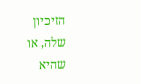הזיכיון שלה, או שהיא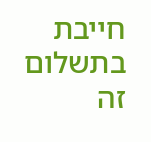חייבת בתשלום זה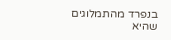בנפרד מהתמלוגים שהיא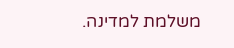משלמת למדינה.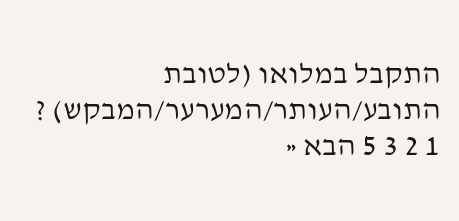התקבל במלואו (לטובת התובע/העותר/המערער/המבקש) ?
1 2 3 5 הבא «